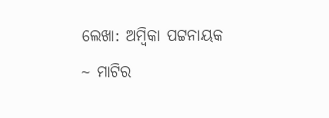ଲେଖା: ଅମ୍ବିକା ପଟ୍ଟନାୟକ
~ ମାଟିର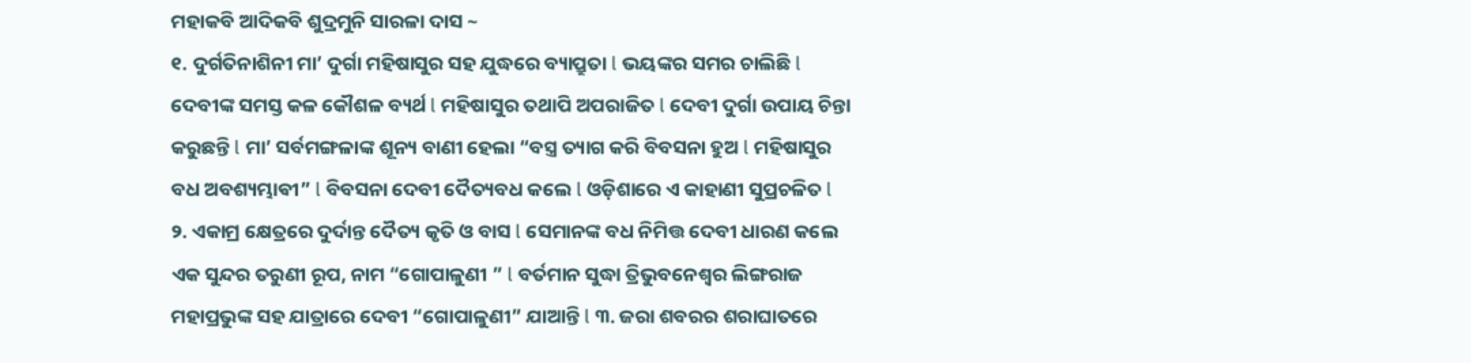ମହାକବି ଆଦିକବି ଶୁଦ୍ରମୁନି ସାରଳା ଦାସ ~
୧. ଦୁର୍ଗତିନାଶିନୀ ମା’ ଦୁର୍ଗା ମହିଷାସୁର ସହ ଯୁଦ୍ଧରେ ବ୍ୟାପ୍ରୁତା l ଭୟଙ୍କର ସମର ଚାଲିଛି l ଦେବୀଙ୍କ ସମସ୍ତ କଳ କୌଶଳ ବ୍ୟର୍ଥ l ମହିଷାସୁର ତଥାପି ଅପରାଜିତ l ଦେବୀ ଦୁର୍ଗା ଉପାୟ ଚିନ୍ତା କରୁଛନ୍ତି l ମା’ ସର୍ବମଙ୍ଗଳାଙ୍କ ଶୂନ୍ୟ ବାଣୀ ହେଲା “ବସ୍ତ୍ର ତ୍ୟାଗ କରି ବିବସନା ହୁଅ l ମହିଷାସୁର ବଧ ଅବଶ୍ୟମ୍ଭାଵୀ” l ବିବସନା ଦେବୀ ଦୈତ୍ୟବଧ କଲେ l ଓଡ଼ିଶାରେ ଏ କାହାଣୀ ସୁପ୍ରଚଳିତ l
୨. ଏକାମ୍ର କ୍ଷେତ୍ରରେ ଦୁର୍ଦାନ୍ତ ଦୈତ୍ୟ କୃତି ଓ ବାସ l ସେମାନଙ୍କ ବଧ ନିମିତ୍ତ ଦେବୀ ଧାରଣ କଲେ ଏକ ସୁନ୍ଦର ତରୁଣୀ ରୂପ, ନାମ “ଗୋପାଳୁଣୀ ” l ବର୍ତମାନ ସୁଦ୍ଧା ତ୍ରିଭୁବନେଶ୍ୱର ଲିଙ୍ଗରାଜ ମହାପ୍ରଭୁଙ୍କ ସହ ଯାତ୍ରାରେ ଦେବୀ “ଗୋପାଳୁଣୀ” ଯାଆନ୍ତି l ୩. ଜରା ଶବରର ଶରାଘାତରେ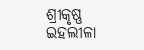ଶ୍ରୀକୃଷ୍ଣ ଇହଲୀଳା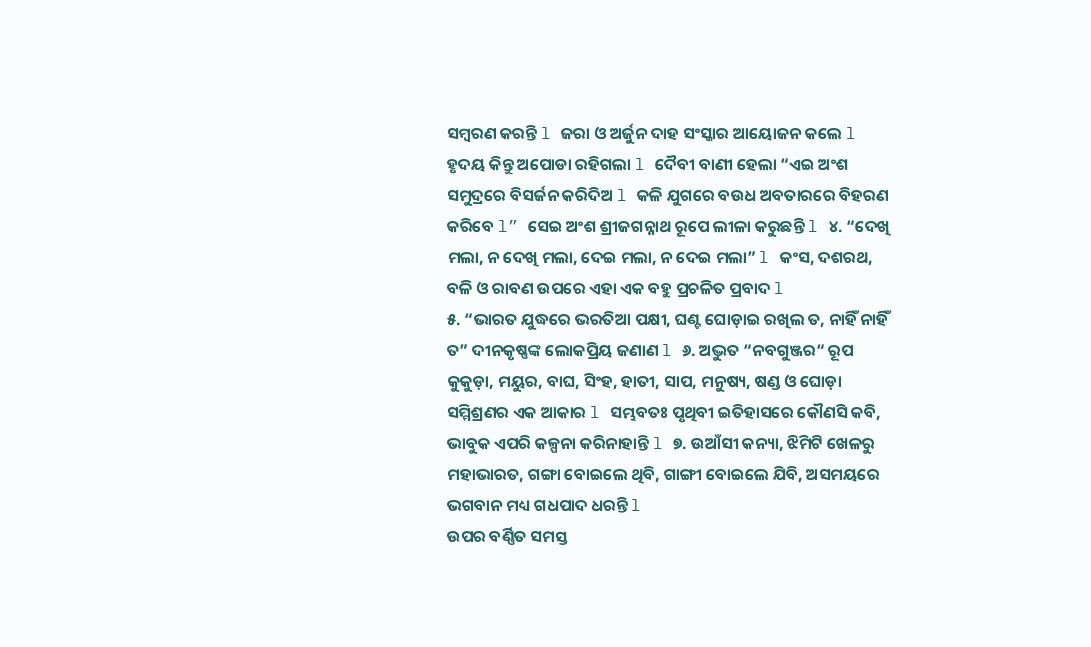ସମ୍ବରଣ କରନ୍ତି l ଜରା ଓ ଅର୍ଜୁନ ଦାହ ସଂସ୍କାର ଆୟୋଜନ କଲେ l ହୃଦୟ କିନ୍ତୁ ଅପୋଡା ରହିଗଲା l ଦୈବୀ ବାଣୀ ହେଲା “ଏଇ ଅଂଶ ସମୁଦ୍ରରେ ବିସର୍ଜନ କରିଦିଅ l କଳି ଯୁଗରେ ବଉଧ ଅବତାରରେ ବିହରଣ କରିବେ l” ସେଇ ଅଂଶ ଶ୍ରୀଜଗନ୍ନାଥ ରୂପେ ଲୀଳା କରୁଛନ୍ତି l ୪. “ଦେଖି ମଲା, ନ ଦେଖି ମଲା, ଦେଇ ମଲା, ନ ଦେଇ ମଲା” l କଂସ, ଦଶରଥ, ବଳି ଓ ରାବଣ ଉପରେ ଏହା ଏକ ବହୁ ପ୍ରଚଳିତ ପ୍ରବାଦ l
୫. “ଭାରତ ଯୁଦ୍ଧରେ ଭରତିଆ ପକ୍ଷୀ, ଘଣ୍ଟ ଘୋଡ଼ାଇ ରଖିଲ ତ, ନାହିଁ ନାହିଁ ତ” ଦୀନକୃଷ୍ଣଙ୍କ ଲୋକପ୍ରିୟ ଜଣାଣ l ୬. ଅଦ୍ଭୁତ “ନବଗୁଞ୍ଜର“ ରୂପ କୁକୁଡ଼ା, ମୟୁର, ବାଘ, ସିଂହ, ହାତୀ, ସାପ, ମନୁଷ୍ୟ, ଷଣ୍ଡ ଓ ଘୋଡ଼ା ସମ୍ମିଶ୍ରଣର ଏକ ଆକାର l ସମ୍ଭବତଃ ପୃଥିବୀ ଇତିହାସରେ କୌଣସି କବି, ଭାବୁକ ଏପରି କଳ୍ପନା କରିନାହାନ୍ତି l ୭. ଉଆଁସୀ କନ୍ୟା, ଝିମିଟି ଖେଳରୁ ମହାଭାରତ, ଗଙ୍ଗା ବୋଇଲେ ଥିବି, ଗାଙ୍ଗୀ ବୋଇଲେ ଯିବି, ଅସମୟରେ ଭଗବାନ ମଧ୍ୟ ଗଧପାଦ ଧରନ୍ତି l
ଉପର ବର୍ଣ୍ଣିତ ସମସ୍ତ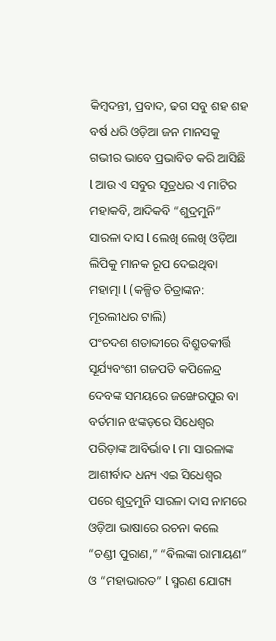କିମ୍ବଦନ୍ତୀ, ପ୍ରବାଦ, ଢଗ ସବୁ ଶହ ଶହ ବର୍ଷ ଧରି ଓଡ଼ିଆ ଜନ ମାନସକୁ ଗଭୀର ଭାବେ ପ୍ରଭାବିତ କରି ଆସିଛି l ଆଉ ଏ ସବୁର ସୂତ୍ରଧର ଏ ମାଟିର ମହାକବି, ଆଦିକବି “ଶୁଦ୍ରମୁନି” ସାରଳା ଦାସ l ଲେଖି ଲେଖି ଓଡ଼ିଆ ଲିପିକୁ ମାନକ ରୂପ ଦେଇଥିବା ମହାତ୍ମା l (କଳ୍ପିତ ଚିତ୍ରାଙ୍କନ: ମୂରଲୀଧର ଟାଲି)
ପଂଚଦଶ ଶତାବ୍ଦୀରେ ବିଶ୍ରୁତକୀର୍ତ୍ତି ସୂର୍ଯ୍ୟବଂଶୀ ଗଜପତି କପିଳେନ୍ଦ୍ର ଦେବଙ୍କ ସମୟରେ ଜଙ୍ଖେରପୁର ବା ବର୍ତମାନ ଝଙ୍କଡ଼ରେ ସିଧେଶ୍ୱର ପରିଡ଼ାଙ୍କ ଆବିର୍ଭାବ l ମା ସାରଳାଙ୍କ ଆଶୀର୍ବାଦ ଧନ୍ୟ ଏଇ ସିଧେଶ୍ୱର ପରେ ଶୁଦ୍ରମୁନି ସାରଳା ଦାସ ନାମରେ ଓଡ଼ିଆ ଭାଷାରେ ରଚନା କଲେ “ଚଣ୍ଡୀ ପୁରାଣ,” “ଵିଲଙ୍କା ରାମାୟଣ” ଓ “ମହାଭାରତ” l ସ୍ମରଣ ଯୋଗ୍ୟ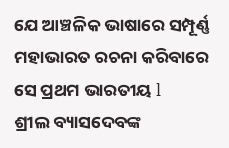ଯେ ଆଞ୍ଚଳିକ ଭାଷାରେ ସମ୍ପୂର୍ଣ୍ଣ ମହାଭାରତ ରଚନା କରିବାରେ ସେ ପ୍ରଥମ ଭାରତୀୟ l
ଶ୍ରୀଲ ବ୍ୟାସଦେବଙ୍କ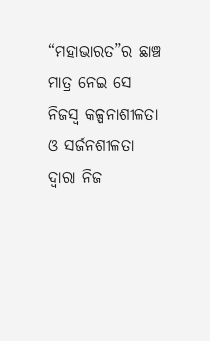“ମହାଭାରତ”ର ଛାଞ୍ଚ ମାତ୍ର ନେଇ ସେ ନିଜସ୍ୱ କଳ୍ପନାଶୀଳତା ଓ ସର୍ଜନଶୀଳତା ଦ୍ଵାରା ନିଜ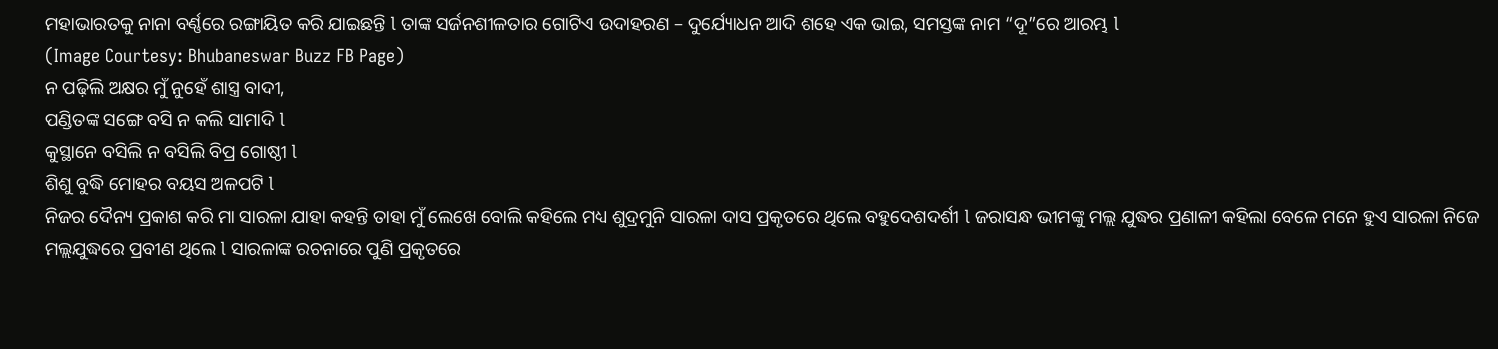ମହାଭାରତକୁ ନାନା ବର୍ଣ୍ଣରେ ରଙ୍ଗାୟିତ କରି ଯାଇଛନ୍ତି l ତାଙ୍କ ସର୍ଜନଶୀଳତାର ଗୋଟିଏ ଉଦାହରଣ – ଦୁର୍ଯ୍ୟୋଧନ ଆଦି ଶହେ ଏକ ଭାଇ, ସମସ୍ତଙ୍କ ନାମ “ଦୂ”ରେ ଆରମ୍ଭ l
(Image Courtesy: Bhubaneswar Buzz FB Page)
ନ ପଢ଼ିଲି ଅକ୍ଷର ମୁଁ ନୁହେଁ ଶାସ୍ତ୍ର ବାଦୀ,
ପଣ୍ଡିତଙ୍କ ସଙ୍ଗେ ବସି ନ କଲି ସାମାଦି l
କୁସ୍ଥାନେ ବସିଲି ନ ବସିଲି ବିପ୍ର ଗୋଷ୍ଠୀ l
ଶିଶୁ ବୁଦ୍ଧି ମୋହର ବୟସ ଅଳପଟି l
ନିଜର ଦୈନ୍ୟ ପ୍ରକାଶ କରି ମା ସାରଳା ଯାହା କହନ୍ତି ତାହା ମୁଁ ଲେଖେ ବୋଲି କହିଲେ ମଧ୍ୟ ଶୁଦ୍ରମୁନି ସାରଳା ଦାସ ପ୍ରକୃତରେ ଥିଲେ ବହୁଦେଶଦର୍ଶୀ l ଜରାସନ୍ଧ ଭୀମଙ୍କୁ ମଲ୍ଲ ଯୁଦ୍ଧର ପ୍ରଣାଳୀ କହିଲା ବେଳେ ମନେ ହୁଏ ସାରଳା ନିଜେ ମଲ୍ଲଯୁଦ୍ଧରେ ପ୍ରବୀଣ ଥିଲେ l ସାରଳାଙ୍କ ରଚନାରେ ପୁଣି ପ୍ରକୃତରେ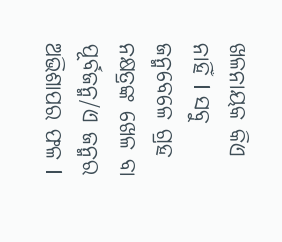ଖଳନାୟକ କିଏ ନାହିଁ l ସବୁ ଜନ୍ମବେଳେ ଗ୍ରହ ନକ୍ଷତ୍ରଙ୍କ ଖେଳ ବା ପୂର୍ବଜନ୍ମ/ଏ ଜନ୍ମର ଅଭିଶାପର ଫଳ l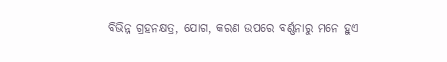ବିଭିନ୍ନ ଗ୍ରହନକ୍ଷତ୍ର, ଯୋଗ, କରଣ ଉପରେ ବର୍ଣ୍ଣନାରୁ ମନେ ହୁଏ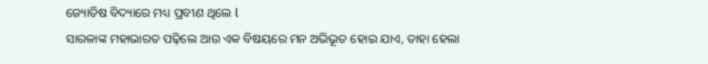ଜ୍ୟୋତିଷ ବିଦ୍ୟାରେ ମଧ୍ୟ ପ୍ରବୀଣ ଥିଲେ l
ସାରଳାଙ୍କ ମହାଭାରତ ପଢ଼ିଲେ ଆଉ ଏକ ବିଷୟରେ ମନ ଅଭିଭୂତ ହୋଇ ଯାଏ, ତାହା ହେଲା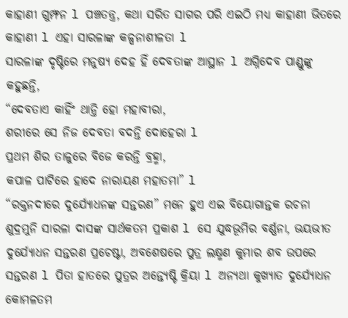କାହାଣୀ ଗୁମ୍ଫନ l ପଞ୍ଚତନ୍ତ୍ର, କଥା ସରିତ ସାଗର ପରି ଏଇଠି ମଧ୍ୟ କାହାଣୀ ଭିତରେ କାହାଣୀ l ଏହା ସାରଳାଙ୍କ କଳ୍ପନାଶୀଳତା l
ସାରଳାଙ୍କ ଦୃଷ୍ଟିରେ ମନୁଷ୍ୟ ଦେହ ହିଁ ଦେବତାଙ୍କ ଆସ୍ଥାନ l ଅଗ୍ନିଦେବ ପାଣ୍ଡୁଙ୍କୁ କହୁଛନ୍ତି,
“ଦେବତାଏ କାହିଁଂ ଥାନ୍ତି ହୋ ମହାବୀରା,
ଶରୀରେ ସେ ନିଜ ଦେବତା ବଦନ୍ତି ଦୋହେରା l
ପ୍ରଥମ ଶିର ତାଳୁରେ ବିଜେ କରନ୍ତି ବ୍ରହ୍ମା,
କପାଳ ପାଟିରେ ହାଦେ ନାରାୟଣ ମହାତମା” l
“ରକ୍ତନଦୀରେ ଦୁର୍ଯ୍ୟୋଧନଙ୍କ ସନ୍ତରଣ” ମନେ ହୁଏ ଏଇ ବିୟୋଗାନ୍ତକ ରଚନା ଶୁଦ୍ରମୁନି ସାରଳା ଦାସଙ୍କ ସାର୍ଥକତମ ପ୍ରକାଶ l ସେ ଯୁଦ୍ଧଭୂମିର ବର୍ଣ୍ଣନା, ଭୟଭୀତ ଦୁର୍ଯ୍ୟୋଧନ ସନ୍ତରଣ ପ୍ରଚେଷ୍ଟା, ଅବଶେଷରେ ପୁତ୍ର ଲକ୍ଷ୍ମଣ କୁମାର ଶବ ଉପରେ ସନ୍ତରଣ l ପିତା ହାତରେ ପୁତ୍ରର ଅନ୍ତ୍ୟେଷ୍ଟି କ୍ରିୟା l ଅନ୍ୟଥା କୁଖ୍ୟାତ ଦୁର୍ଯ୍ୟୋଧନ କୋମଳତମ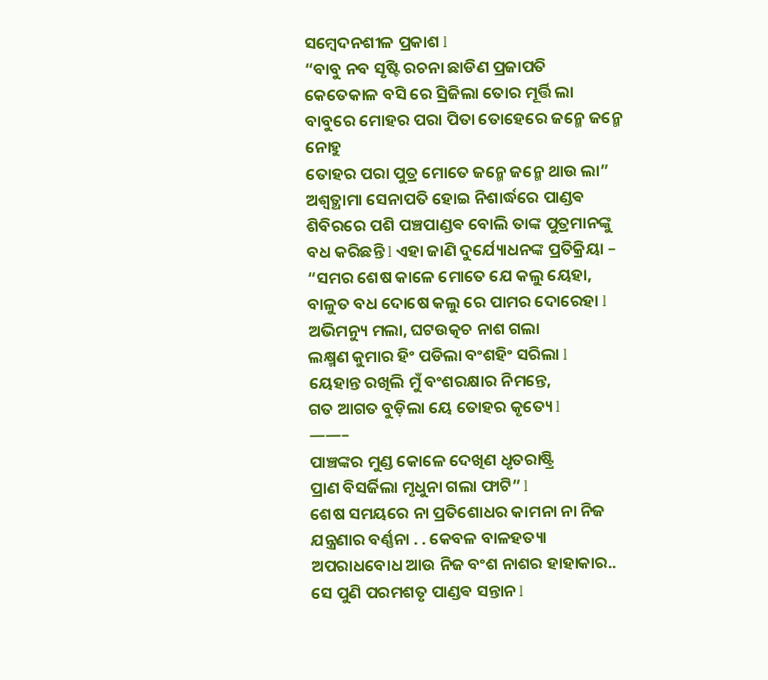ସମ୍ବେଦନଶୀଳ ପ୍ରକାଶ l
“ବାବୁ ନବ ସୃଷ୍ଟି ରଚନା ଛାଡିଣ ପ୍ରଜାପତି
କେତେକାଳ ବସି ରେ ସ୍ରିଜିଲା ତୋର ମୂର୍ତ୍ତି ଲା
ବାବୁରେ ମୋହର ପରା ପିତା ତୋହେରେ ଜନ୍ମେ ଜନ୍ମେ ନୋହୁ
ତୋହର ପରା ପୁତ୍ର ମୋତେ ଜନ୍ମେ ଜନ୍ମେ ଥାଉ ଲା”
ଅଶ୍ଵତ୍ଥାମା ସେନାପତି ହୋଇ ନିଶାର୍ଦ୍ଧରେ ପାଣ୍ଡଵ ଶିବିରରେ ପଶି ପଞ୍ଚପାଣ୍ଡଵ ବୋଲି ତାଙ୍କ ପୁତ୍ରମାନଙ୍କୁ ବଧ କରିଛନ୍ତି l ଏହା ଜାଣି ଦୁର୍ଯ୍ୟୋଧନଙ୍କ ପ୍ରତିକ୍ରିୟା –
“ସମର ଶେଷ କାଳେ ମୋତେ ଯେ କଲୁ ୟେହା,
ବାଳୁତ ବଧ ଦୋଷେ କଲୁ ରେ ପାମର ଦୋରେହା l
ଅଭିମନ୍ୟୁ ମଲା, ଘଟଉତ୍କଚ ନାଶ ଗଲା
ଲକ୍ଷ୍ମଣ କୁମାର ହିଂ ପଡିଲା ବଂଶହିଂ ସରିଲା l
ୟେହାନ୍ତ ରଖିଲି ମୁଁ ବଂଶରକ୍ଷାର ନିମନ୍ତେ,
ଗତ ଆଗତ ବୁଡ଼ିଲା ୟେ ତୋହର କୃତ୍ୟେ l
——–
ପାଞ୍ଚଙ୍କର ମୁଣ୍ଡ କୋଳେ ଦେଖିଣ ଧୃତରାଷ୍ଟ୍ରି
ପ୍ରାଣ ବିସର୍ଜିଲା ମୃଧୁନା ଗଲା ଫାଟି” l
ଶେଷ ସମୟରେ ନା ପ୍ରତିଶୋଧର କାମନା ନା ନିଜ ଯନ୍ତ୍ରଣାର ବର୍ଣ୍ଣନା . . କେବଳ ବାଳହତ୍ୟା ଅପରାଧବୋଧ ଆଉ ନିଜ ବଂଶ ନାଶର ହାହାକାର.. ସେ ପୁଣି ପରମଶତୃ ପାଣ୍ଡଵ ସନ୍ତାନ l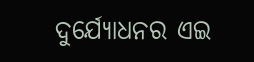ଦୁର୍ଯ୍ୟୋଧନର ଏଇ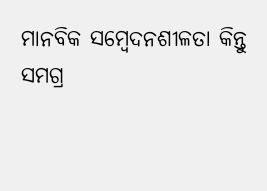ମାନବିକ ସମ୍ବେଦନଶୀଳତା କିନ୍ତୁ ସମଗ୍ର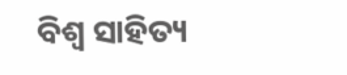ବିଶ୍ୱ ସାହିତ୍ୟ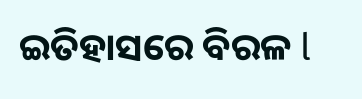ଇତିହାସରେ ବିରଳ l